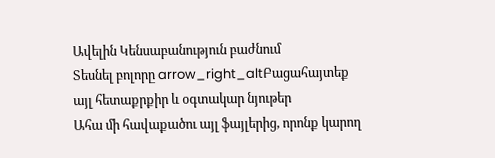Ավելին Կենսաբանություն բաժնում
Տեսնել բոլորը arrow_right_altԲացահայտեք այլ հետաքրքիր և օգտակար նյութեր
Ահա մի հավաքածու այլ ֆայլերից, որոնք կարող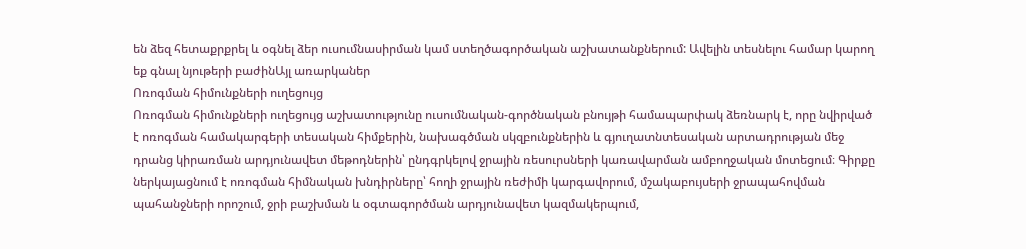են ձեզ հետաքրքրել և օգնել ձեր ուսումնասիրման կամ ստեղծագործական աշխատանքներում: Ավելին տեսնելու համար կարող եք գնալ նյութերի բաժինԱյլ առարկաներ
Ոռոգման հիմունքների ուղեցույց
Ոռոգման հիմունքների ուղեցույց աշխատությունը ուսումնական-գործնական բնույթի համապարփակ ձեռնարկ է, որը նվիրված է ոռոգման համակարգերի տեսական հիմքերին, նախագծման սկզբունքներին և գյուղատնտեսական արտադրության մեջ դրանց կիրառման արդյունավետ մեթոդներին՝ ընդգրկելով ջրային ռեսուրսների կառավարման ամբողջական մոտեցում։ Գիրքը ներկայացնում է ոռոգման հիմնական խնդիրները՝ հողի ջրային ռեժիմի կարգավորում, մշակաբույսերի ջրապահովման պահանջների որոշում, ջրի բաշխման և օգտագործման արդյունավետ կազմակերպում,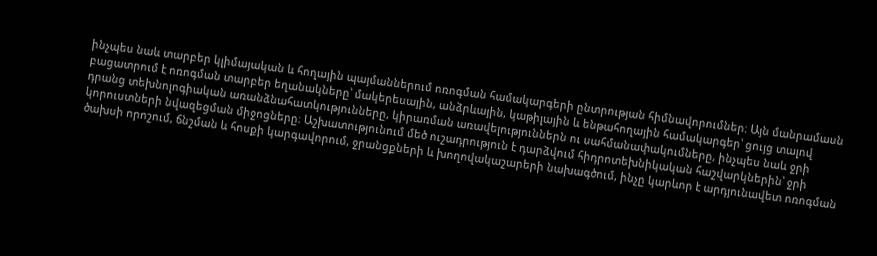ինչպես նաև տարբեր կլիմայական և հողային պայմաններում ոռոգման համակարգերի ընտրության հիմնավորումներ։ Այն մանրամասն բացատրում է ոռոգման տարբեր եղանակները՝ մակերեսային, անձրևային, կաթիլային և ենթահողային համակարգեր՝ ցույց տալով դրանց տեխնոլոգիական առանձնահատկությունները, կիրառման առավելություններն ու սահմանափակումները, ինչպես նաև ջրի կորուստների նվազեցման միջոցները։ Աշխատությունում մեծ ուշադրություն է դարձվում հիդրոտեխնիկական հաշվարկներին՝ ջրի ծախսի որոշում, ճնշման և հոսքի կարգավորում, ջրանցքների և խողովակաշարերի նախագծում, ինչը կարևոր է արդյունավետ ոռոգման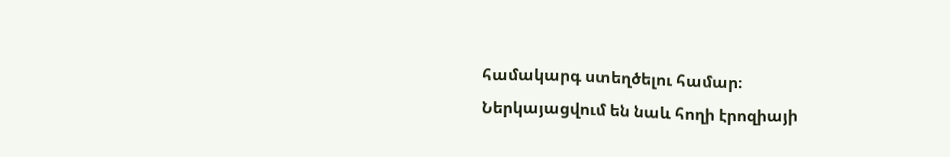համակարգ ստեղծելու համար։ Ներկայացվում են նաև հողի էրոզիայի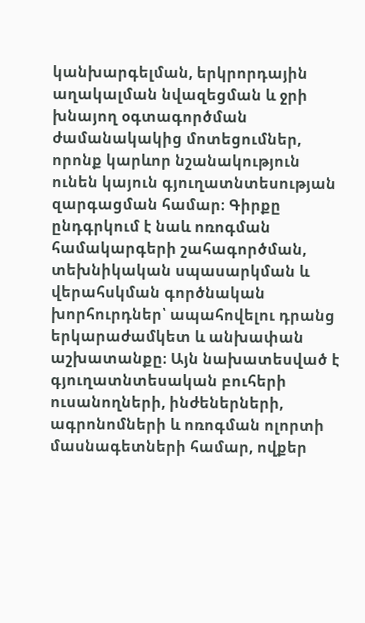կանխարգելման, երկրորդային աղակալման նվազեցման և ջրի խնայող օգտագործման ժամանակակից մոտեցումներ, որոնք կարևոր նշանակություն ունեն կայուն գյուղատնտեսության զարգացման համար։ Գիրքը ընդգրկում է նաև ոռոգման համակարգերի շահագործման, տեխնիկական սպասարկման և վերահսկման գործնական խորհուրդներ՝ ապահովելու դրանց երկարաժամկետ և անխափան աշխատանքը։ Այն նախատեսված է գյուղատնտեսական բուհերի ուսանողների, ինժեներների, ագրոնոմների և ոռոգման ոլորտի մասնագետների համար, ովքեր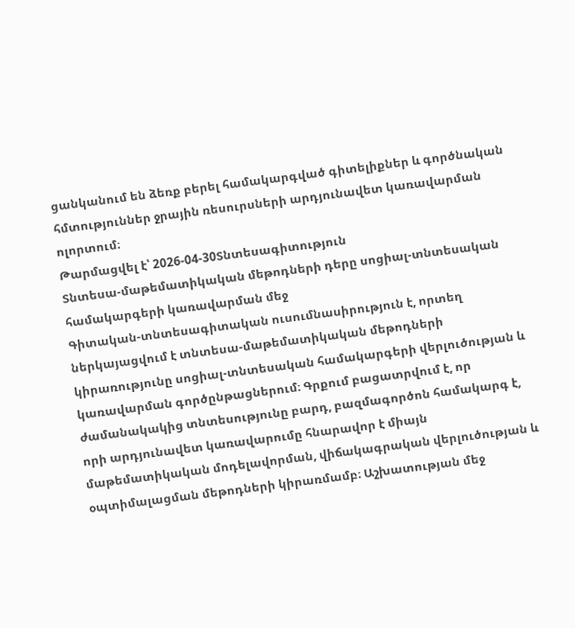ցանկանում են ձեռք բերել համակարգված գիտելիքներ և գործնական հմտություններ ջրային ռեսուրսների արդյունավետ կառավարման ոլորտում։
Թարմացվել է՝ 2026-04-30Տնտեսագիտություն
Տնտեսա-մաթեմատիկական մեթոդների դերը սոցիալ-տնտեսական համակարգերի կառավարման մեջ
Գիտական-տնտեսագիտական ուսումնասիրություն է, որտեղ ներկայացվում է տնտեսա-մաթեմատիկական մեթոդների կիրառությունը սոցիալ-տնտեսական համակարգերի վերլուծության և կառավարման գործընթացներում։ Գրքում բացատրվում է, որ ժամանակակից տնտեսությունը բարդ, բազմագործոն համակարգ է, որի արդյունավետ կառավարումը հնարավոր է միայն մաթեմատիկական մոդելավորման, վիճակագրական վերլուծության և օպտիմալացման մեթոդների կիրառմամբ։ Աշխատության մեջ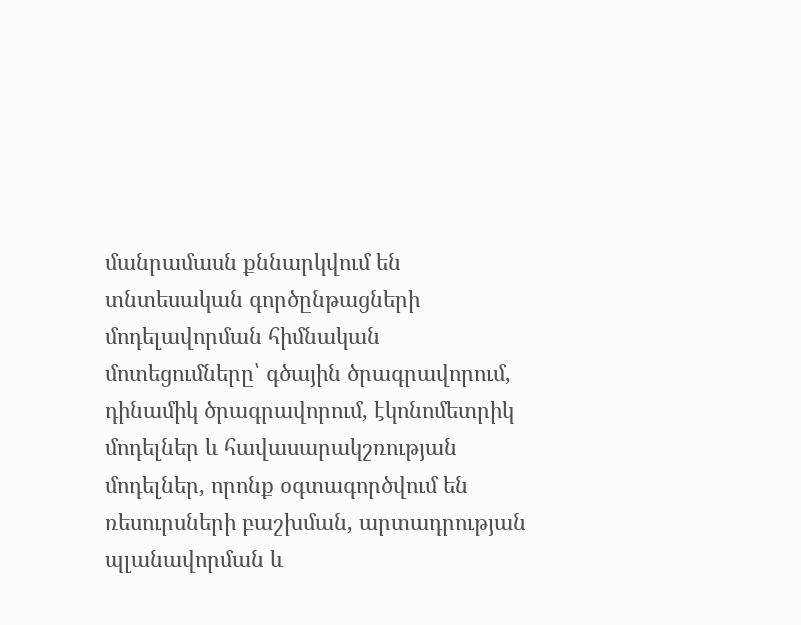մանրամասն քննարկվում են տնտեսական գործընթացների մոդելավորման հիմնական մոտեցումները՝ գծային ծրագրավորում, դինամիկ ծրագրավորում, էկոնոմետրիկ մոդելներ և հավասարակշռության մոդելներ, որոնք օգտագործվում են ռեսուրսների բաշխման, արտադրության պլանավորման և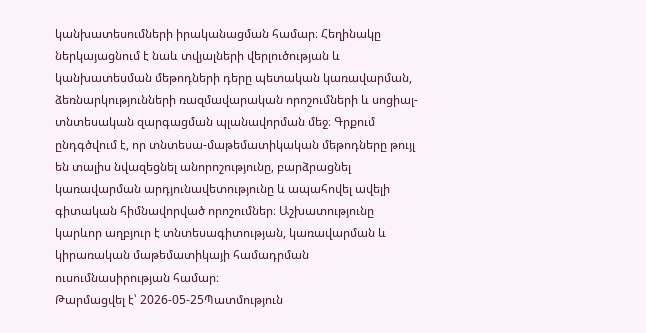կանխատեսումների իրականացման համար։ Հեղինակը ներկայացնում է նաև տվյալների վերլուծության և կանխատեսման մեթոդների դերը պետական կառավարման, ձեռնարկությունների ռազմավարական որոշումների և սոցիալ-տնտեսական զարգացման պլանավորման մեջ։ Գրքում ընդգծվում է, որ տնտեսա-մաթեմատիկական մեթոդները թույլ են տալիս նվազեցնել անորոշությունը, բարձրացնել կառավարման արդյունավետությունը և ապահովել ավելի գիտական հիմնավորված որոշումներ։ Աշխատությունը կարևոր աղբյուր է տնտեսագիտության, կառավարման և կիրառական մաթեմատիկայի համադրման ուսումնասիրության համար։
Թարմացվել է՝ 2026-05-25Պատմություն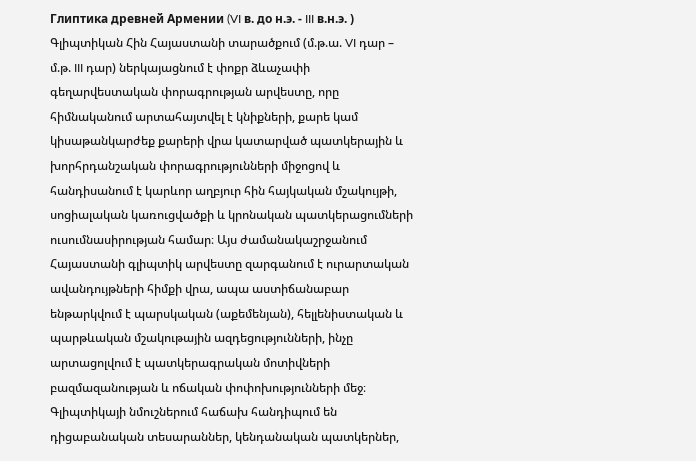Глиптика древней Армении (VI в. до н.э. - III в.н.э. )
Գլիպտիկան Հին Հայաստանի տարածքում (մ.թ.ա. VI դար – մ.թ. III դար) ներկայացնում է փոքր ձևաչափի գեղարվեստական փորագրության արվեստը, որը հիմնականում արտահայտվել է կնիքների, քարե կամ կիսաթանկարժեք քարերի վրա կատարված պատկերային և խորհրդանշական փորագրությունների միջոցով և հանդիսանում է կարևոր աղբյուր հին հայկական մշակույթի, սոցիալական կառուցվածքի և կրոնական պատկերացումների ուսումնասիրության համար։ Այս ժամանակաշրջանում Հայաստանի գլիպտիկ արվեստը զարգանում է ուրարտական ավանդույթների հիմքի վրա, ապա աստիճանաբար ենթարկվում է պարսկական (աքեմենյան), հելլենիստական և պարթևական մշակութային ազդեցությունների, ինչը արտացոլվում է պատկերագրական մոտիվների բազմազանության և ոճական փոփոխությունների մեջ։ Գլիպտիկայի նմուշներում հաճախ հանդիպում են դիցաբանական տեսարաններ, կենդանական պատկերներ,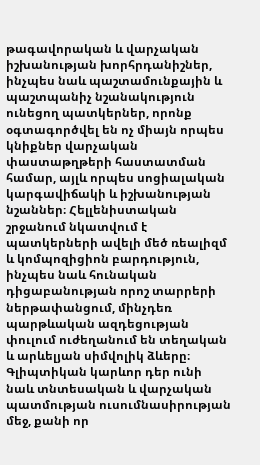թագավորական և վարչական իշխանության խորհրդանիշներ, ինչպես նաև պաշտամունքային և պաշտպանիչ նշանակություն ունեցող պատկերներ, որոնք օգտագործվել են ոչ միայն որպես կնիքներ վարչական փաստաթղթերի հաստատման համար, այլև որպես սոցիալական կարգավիճակի և իշխանության նշաններ։ Հելլենիստական շրջանում նկատվում է պատկերների ավելի մեծ ռեալիզմ և կոմպոզիցիոն բարդություն, ինչպես նաև հունական դիցաբանության որոշ տարրերի ներթափանցում, մինչդեռ պարթևական ազդեցության փուլում ուժեղանում են տեղական և արևելյան սիմվոլիկ ձևերը։ Գլիպտիկան կարևոր դեր ունի նաև տնտեսական և վարչական պատմության ուսումնասիրության մեջ, քանի որ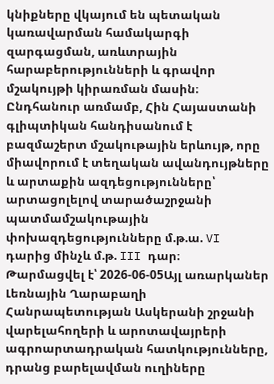կնիքները վկայում են պետական կառավարման համակարգի զարգացման, առևտրային հարաբերությունների և գրավոր մշակույթի կիրառման մասին։ Ընդհանուր առմամբ, Հին Հայաստանի գլիպտիկան հանդիսանում է բազմաշերտ մշակութային երևույթ, որը միավորում է տեղական ավանդույթները և արտաքին ազդեցությունները՝ արտացոլելով տարածաշրջանի պատմամշակութային փոխազդեցությունները մ.թ.ա. VI դարից մինչև մ.թ. III դար։
Թարմացվել է՝ 2026-06-05Այլ առարկաներ
Լեռնային Ղարաբաղի Հանրապետության Ասկերանի շրջանի վարելահողերի և արոտավայրերի ագրոարտադրական հատկությունները, դրանց բարելավման ուղիները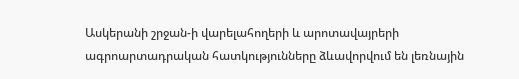Ասկերանի շրջան-ի վարելահողերի և արոտավայրերի ագրոարտադրական հատկությունները ձևավորվում են լեռնային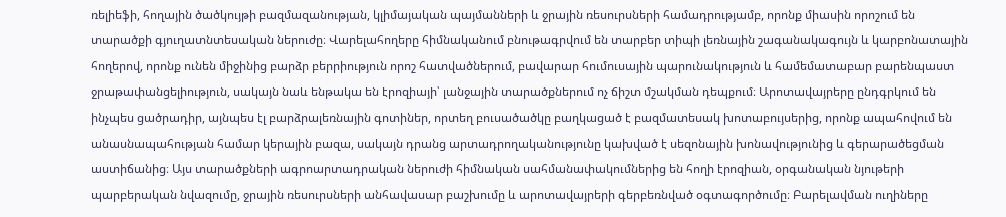ռելիեֆի, հողային ծածկույթի բազմազանության, կլիմայական պայմանների և ջրային ռեսուրսների համադրությամբ, որոնք միասին որոշում են տարածքի գյուղատնտեսական ներուժը։ Վարելահողերը հիմնականում բնութագրվում են տարբեր տիպի լեռնային շագանակագույն և կարբոնատային հողերով, որոնք ունեն միջինից բարձր բերրիություն որոշ հատվածներում, բավարար հումուսային պարունակություն և համեմատաբար բարենպաստ ջրաթափանցելիություն, սակայն նաև ենթակա են էրոզիայի՝ լանջային տարածքներում ոչ ճիշտ մշակման դեպքում։ Արոտավայրերը ընդգրկում են ինչպես ցածրադիր, այնպես էլ բարձրալեռնային գոտիներ, որտեղ բուսածածկը բաղկացած է բազմատեսակ խոտաբույսերից, որոնք ապահովում են անասնապահության համար կերային բազա, սակայն դրանց արտադրողականությունը կախված է սեզոնային խոնավությունից և գերարածեցման աստիճանից։ Այս տարածքների ագրոարտադրական ներուժի հիմնական սահմանափակումներից են հողի էրոզիան, օրգանական նյութերի պարբերական նվազումը, ջրային ռեսուրսների անհավասար բաշխումը և արոտավայրերի գերբեռնված օգտագործումը։ Բարելավման ուղիները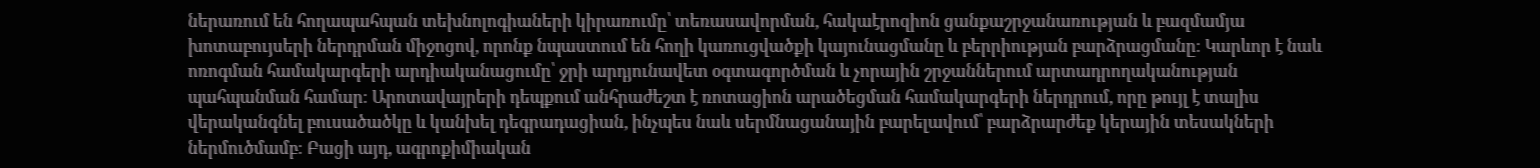ներառում են հողապահպան տեխնոլոգիաների կիրառումը՝ տեռասավորման, հակաէրոզիոն ցանքաշրջանառության և բազմամյա խոտաբույսերի ներդրման միջոցով, որոնք նպաստում են հողի կառուցվածքի կայունացմանը և բերրիության բարձրացմանը։ Կարևոր է նաև ոռոգման համակարգերի արդիականացումը՝ ջրի արդյունավետ օգտագործման և չորային շրջաններում արտադրողականության պահպանման համար։ Արոտավայրերի դեպքում անհրաժեշտ է ռոտացիոն արածեցման համակարգերի ներդրում, որը թույլ է տալիս վերականգնել բուսածածկը և կանխել դեգրադացիան, ինչպես նաև սերմնացանային բարելավում՝ բարձրարժեք կերային տեսակների ներմուծմամբ։ Բացի այդ, ագրոքիմիական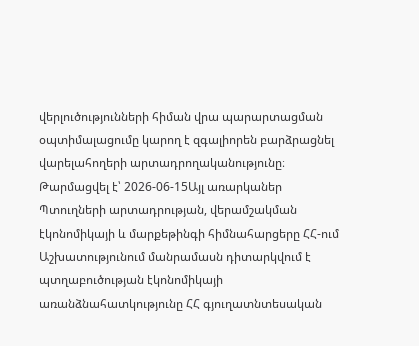վերլուծությունների հիման վրա պարարտացման օպտիմալացումը կարող է զգալիորեն բարձրացնել վարելահողերի արտադրողականությունը։
Թարմացվել է՝ 2026-06-15Այլ առարկաներ
Պտուղների արտադրության, վերամշակման էկոնոմիկայի և մարքեթինգի հիմնահարցերը ՀՀ-ում
Աշխատությունում մանրամասն դիտարկվում է պտղաբուծության էկոնոմիկայի առանձնահատկությունը ՀՀ գյուղատնտեսական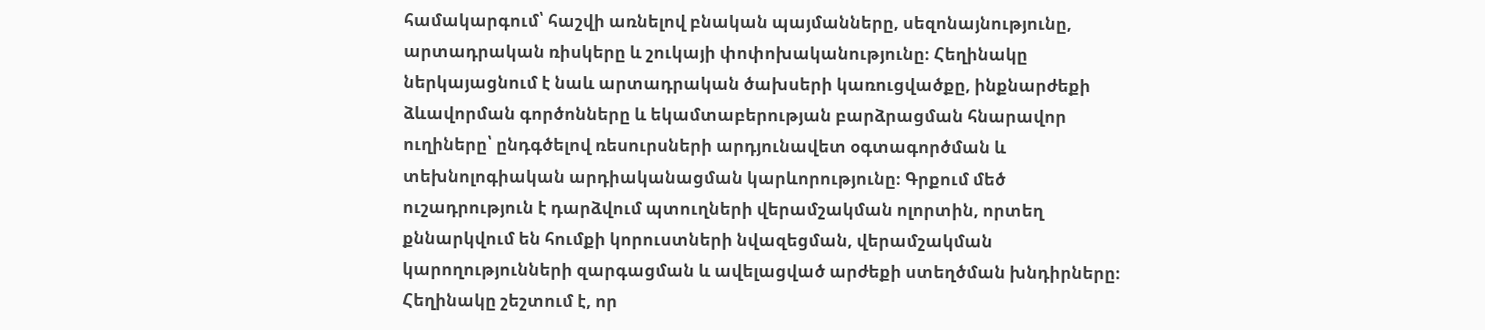համակարգում՝ հաշվի առնելով բնական պայմանները, սեզոնայնությունը, արտադրական ռիսկերը և շուկայի փոփոխականությունը։ Հեղինակը ներկայացնում է նաև արտադրական ծախսերի կառուցվածքը, ինքնարժեքի ձևավորման գործոնները և եկամտաբերության բարձրացման հնարավոր ուղիները՝ ընդգծելով ռեսուրսների արդյունավետ օգտագործման և տեխնոլոգիական արդիականացման կարևորությունը։ Գրքում մեծ ուշադրություն է դարձվում պտուղների վերամշակման ոլորտին, որտեղ քննարկվում են հումքի կորուստների նվազեցման, վերամշակման կարողությունների զարգացման և ավելացված արժեքի ստեղծման խնդիրները։ Հեղինակը շեշտում է, որ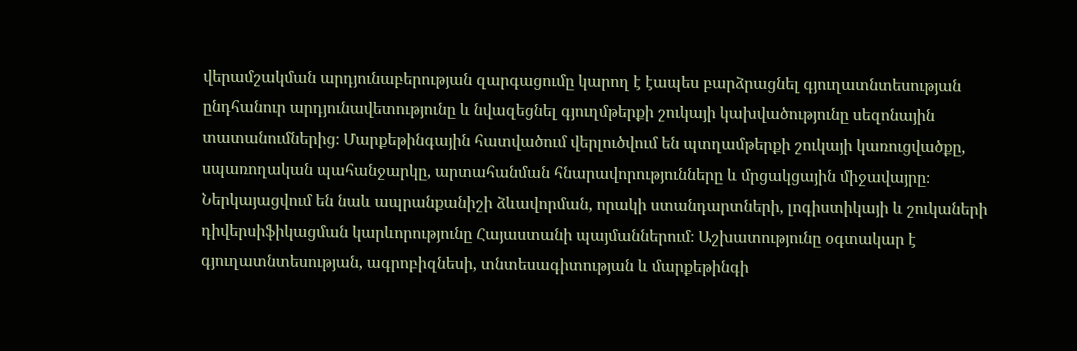վերամշակման արդյունաբերության զարգացումը կարող է էապես բարձրացնել գյուղատնտեսության ընդհանուր արդյունավետությունը և նվազեցնել գյուղմթերքի շուկայի կախվածությունը սեզոնային տատանումներից։ Մարքեթինգային հատվածում վերլուծվում են պտղամթերքի շուկայի կառուցվածքը, սպառողական պահանջարկը, արտահանման հնարավորությունները և մրցակցային միջավայրը։ Ներկայացվում են նաև ապրանքանիշի ձևավորման, որակի ստանդարտների, լոգիստիկայի և շուկաների դիվերսիֆիկացման կարևորությունը Հայաստանի պայմաններում։ Աշխատությունը օգտակար է գյուղատնտեսության, ագրոբիզնեսի, տնտեսագիտության և մարքեթինգի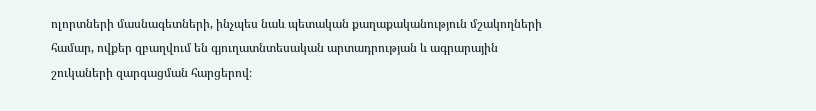ոլորտների մասնագետների, ինչպես նաև պետական քաղաքականություն մշակողների համար, ովքեր զբաղվում են գյուղատնտեսական արտադրության և ագրարային շուկաների զարգացման հարցերով։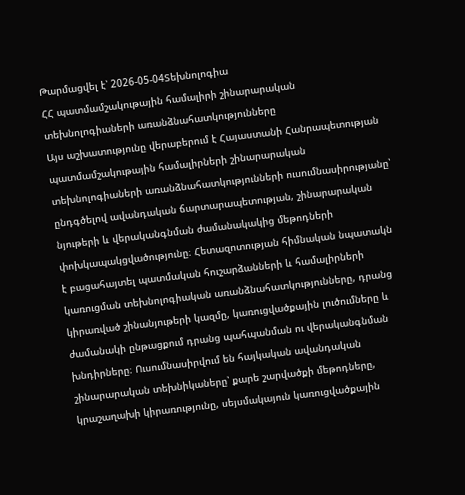Թարմացվել է՝ 2026-05-04Տեխնոլոգիա
ՀՀ պատմամշակութային համալիրի շինարարական տեխնոլոգիաների առանձնահատկությունները
Այս աշխատությունը վերաբերում է Հայաստանի Հանրապետության պատմամշակութային համալիրների շինարարական տեխնոլոգիաների առանձնահատկությունների ուսումնասիրությանը՝ ընդգծելով ավանդական ճարտարապետության, շինարարական նյութերի և վերականգնման ժամանակակից մեթոդների փոխկապակցվածությունը։ Հետազոտության հիմնական նպատակն է բացահայտել պատմական հուշարձանների և համալիրների կառուցման տեխնոլոգիական առանձնահատկությունները, դրանց կիրառված շինանյութերի կազմը, կառուցվածքային լուծումները և ժամանակի ընթացքում դրանց պահպանման ու վերականգնման խնդիրները։ Ուսումնասիրվում են հայկական ավանդական շինարարական տեխնիկաները՝ քարե շարվածքի մեթոդները, կրաշաղախի կիրառությունը, սեյսմակայուն կառուցվածքային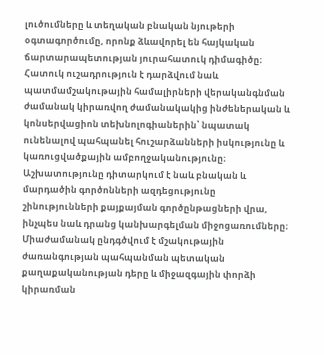լուծումները և տեղական բնական նյութերի օգտագործումը, որոնք ձևավորել են հայկական ճարտարապետության յուրահատուկ դիմագիծը։ Հատուկ ուշադրություն է դարձվում նաև պատմամշակութային համալիրների վերականգնման ժամանակ կիրառվող ժամանակակից ինժեներական և կոնսերվացիոն տեխնոլոգիաներին՝ նպատակ ունենալով պահպանել հուշարձանների իսկությունը և կառուցվածքային ամբողջականությունը։ Աշխատությունը դիտարկում է նաև բնական և մարդածին գործոնների ազդեցությունը շինությունների քայքայման գործընթացների վրա, ինչպես նաև դրանց կանխարգելման միջոցառումները։ Միաժամանակ ընդգծվում է մշակութային ժառանգության պահպանման պետական քաղաքականության դերը և միջազգային փորձի կիրառման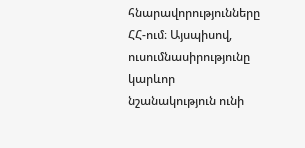հնարավորությունները ՀՀ-ում։ Այսպիսով, ուսումնասիրությունը կարևոր նշանակություն ունի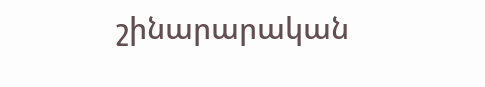շինարարական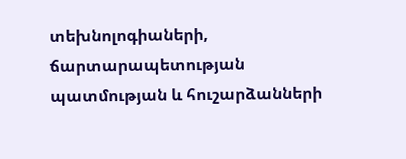տեխնոլոգիաների, ճարտարապետության պատմության և հուշարձանների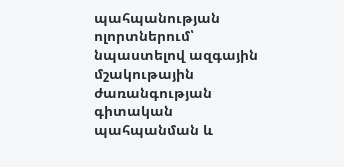պահպանության ոլորտներում՝ նպաստելով ազգային մշակութային ժառանգության գիտական պահպանման և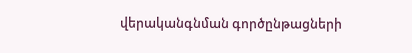վերականգնման գործընթացների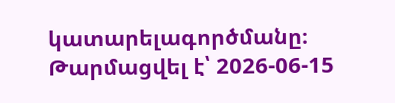կատարելագործմանը։
Թարմացվել է՝ 2026-06-15